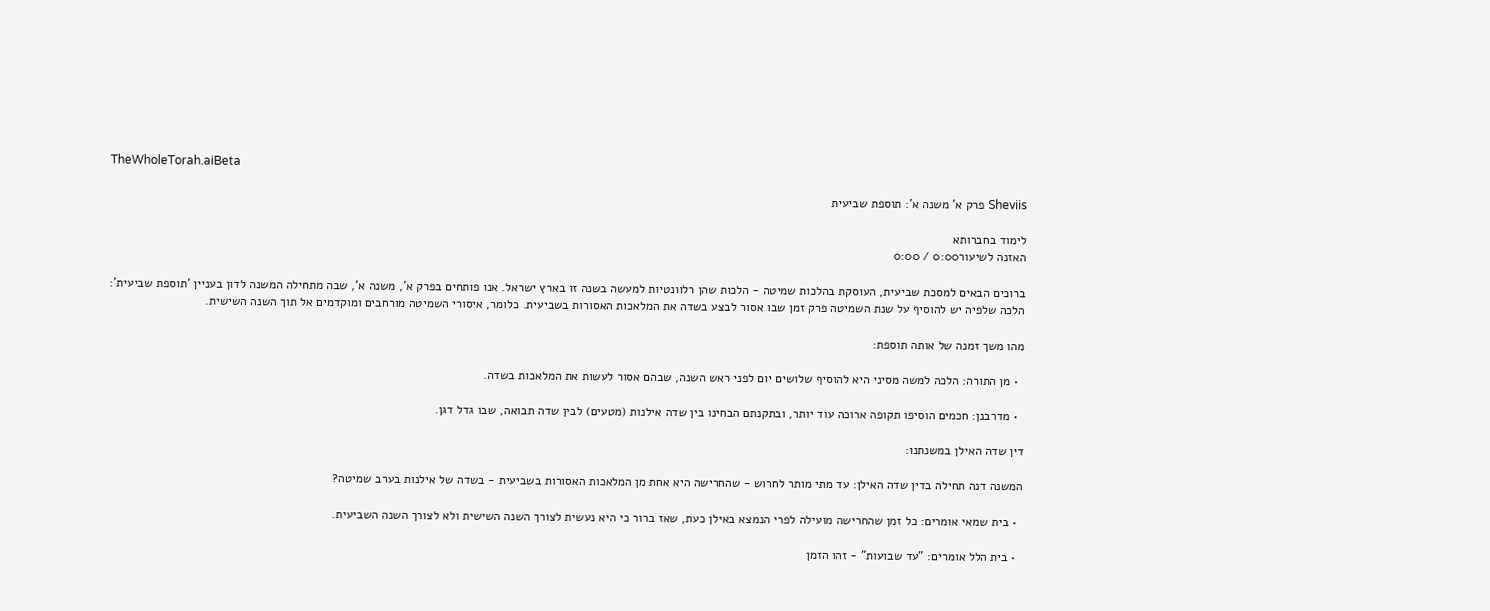TheWholeTorah.aiBeta

Sheviis פרק א' משנה א': תוספת שביעית

לימוד בחברותא
האזנה לשיעור0:00 / 0:00

ברוכים הבאים למסכת שביעית, העוסקת בהלכות שמיטה - הלכות שהן רלוונטיות למעשה בשנה זו בארץ ישראל. אנו פותחים בפרק א', משנה א', שבה מתחילה המשנה לדון בעניין 'תוספת שביעית': הלכה שלפיה יש להוסיף על שנת השמיטה פרק זמן שבו אסור לבצע בשדה את המלאכות האסורות בשביעית. כלומר, איסורי השמיטה מורחבים ומוקדמים אל תוך השנה השישית.

מהו משך זמנה של אותה תוספת:

  • מן התורה: הלכה למשה מסיני היא להוסיף שלושים יום לפני ראש השנה, שבהם אסור לעשות את המלאכות בשדה.

  • מדרבנן: חכמים הוסיפו תקופה ארוכה עוד יותר, ובתקנתם הבחינו בין שדה אילנות (מטעים) לבין שדה תבואה, שבו גדל דגן.

דין שדה האילן במשנתנו:

המשנה דנה תחילה בדין שדה האילן: עד מתי מותר לחרוש - שהחרישה היא אחת מן המלאכות האסורות בשביעית - בשדה של אילנות בערב שמיטה?

  • בית שמאי אומרים: כל זמן שהחרישה מועילה לפרי הנמצא באילן כעת, שאז ברור כי היא נעשית לצורך השנה השישית ולא לצורך השנה השביעית.

  • בית הלל אומרים: "עד שבועות" - זהו הזמן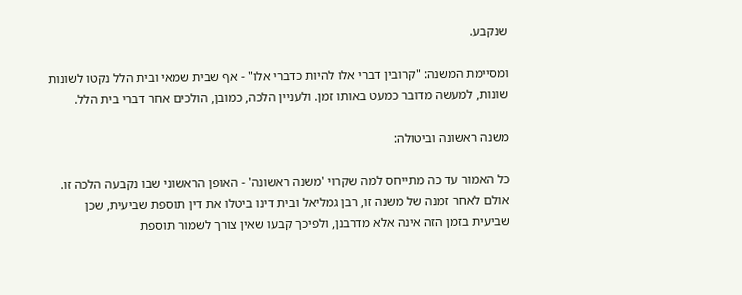שנקבע.

ומסיימת המשנה: "קרובין דברי אלו להיות כדברי אלו" - אף שבית שמאי ובית הלל נקטו לשונות שונות, למעשה מדובר כמעט באותו זמן. ולעניין הלכה, כמובן, הולכים אחר דברי בית הלל.

משנה ראשונה וביטולה:

כל האמור עד כה מתייחס למה שקרוי 'משנה ראשונה' - האופן הראשוני שבו נקבעה הלכה זו. אולם לאחר זמנה של משנה זו, רבן גמליאל ובית דינו ביטלו את דין תוספת שביעית, שכן שביעית בזמן הזה אינה אלא מדרבנן, ולפיכך קבעו שאין צורך לשמור תוספת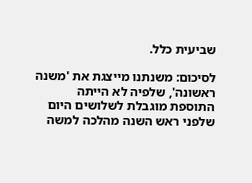שביעית כלל.

לסיכום: משנתנו מייצגת את 'משנה ראשונה', שלפיה לא הייתה התוספת מוגבלת לשלושים היום שלפני ראש השנה מהלכה למשה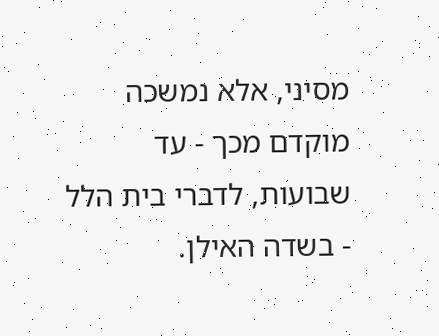מסיני, אלא נמשכה מוקדם מכך - עד שבועות, לדברי בית הלל - בשדה האילן.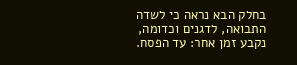בחלק הבא נראה כי לשדה התבואה, לדגנים וכדומה, נקבע זמן אחר: עד הפסח.